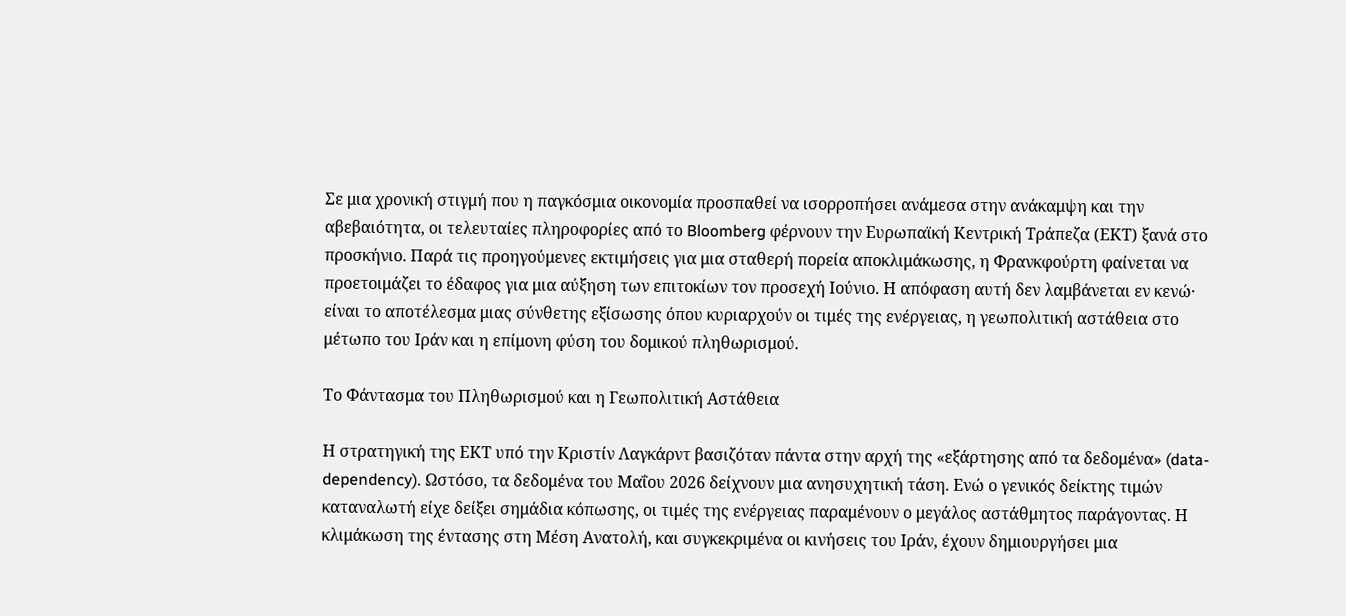Σε μια χρονική στιγμή που η παγκόσμια οικονομία προσπαθεί να ισορροπήσει ανάμεσα στην ανάκαμψη και την αβεβαιότητα, οι τελευταίες πληροφορίες από το Bloomberg φέρνουν την Ευρωπαϊκή Κεντρική Τράπεζα (ΕΚΤ) ξανά στο προσκήνιο. Παρά τις προηγούμενες εκτιμήσεις για μια σταθερή πορεία αποκλιμάκωσης, η Φρανκφούρτη φαίνεται να προετοιμάζει το έδαφος για μια αύξηση των επιτοκίων τον προσεχή Ιούνιο. Η απόφαση αυτή δεν λαμβάνεται εν κενώ· είναι το αποτέλεσμα μιας σύνθετης εξίσωσης όπου κυριαρχούν οι τιμές της ενέργειας, η γεωπολιτική αστάθεια στο μέτωπο του Ιράν και η επίμονη φύση του δομικού πληθωρισμού.

Το Φάντασμα του Πληθωρισμού και η Γεωπολιτική Αστάθεια

Η στρατηγική της ΕΚΤ υπό την Κριστίν Λαγκάρντ βασιζόταν πάντα στην αρχή της «εξάρτησης από τα δεδομένα» (data-dependency). Ωστόσο, τα δεδομένα του Μαΐου 2026 δείχνουν μια ανησυχητική τάση. Ενώ ο γενικός δείκτης τιμών καταναλωτή είχε δείξει σημάδια κόπωσης, οι τιμές της ενέργειας παραμένουν ο μεγάλος αστάθμητος παράγοντας. Η κλιμάκωση της έντασης στη Μέση Ανατολή, και συγκεκριμένα οι κινήσεις του Ιράν, έχουν δημιουργήσει μια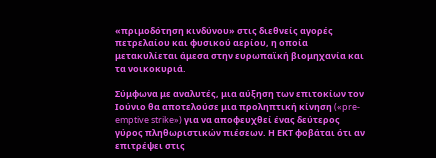«πριμοδότηση κινδύνου» στις διεθνείς αγορές πετρελαίου και φυσικού αερίου, η οποία μετακυλίεται άμεσα στην ευρωπαϊκή βιομηχανία και τα νοικοκυριά.

Σύμφωνα με αναλυτές, μια αύξηση των επιτοκίων τον Ιούνιο θα αποτελούσε μια προληπτική κίνηση («pre-emptive strike») για να αποφευχθεί ένας δεύτερος γύρος πληθωριστικών πιέσεων. Η ΕΚΤ φοβάται ότι αν επιτρέψει στις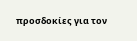προσδοκίες για τον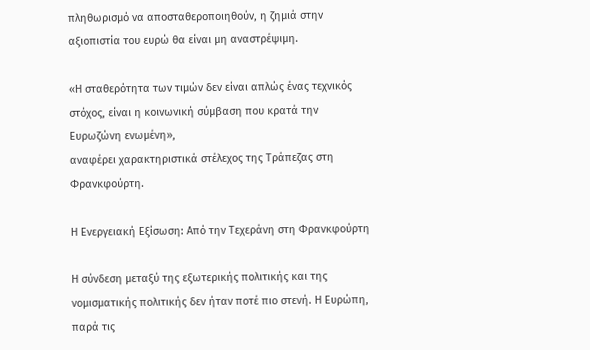πληθωρισμό να αποσταθεροποιηθούν, η ζημιά στην αξιοπιστία του ευρώ θα είναι μη αναστρέψιμη.

«Η σταθερότητα των τιμών δεν είναι απλώς ένας τεχνικός στόχος, είναι η κοινωνική σύμβαση που κρατά την Ευρωζώνη ενωμένη»,
αναφέρει χαρακτηριστικά στέλεχος της Τράπεζας στη Φρανκφούρτη.

Η Ενεργειακή Εξίσωση: Από την Τεχεράνη στη Φρανκφούρτη

Η σύνδεση μεταξύ της εξωτερικής πολιτικής και της νομισματικής πολιτικής δεν ήταν ποτέ πιο στενή. Η Ευρώπη, παρά τις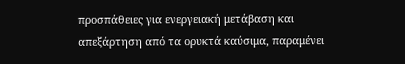προσπάθειες για ενεργειακή μετάβαση και απεξάρτηση από τα ορυκτά καύσιμα, παραμένει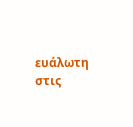ευάλωτη στις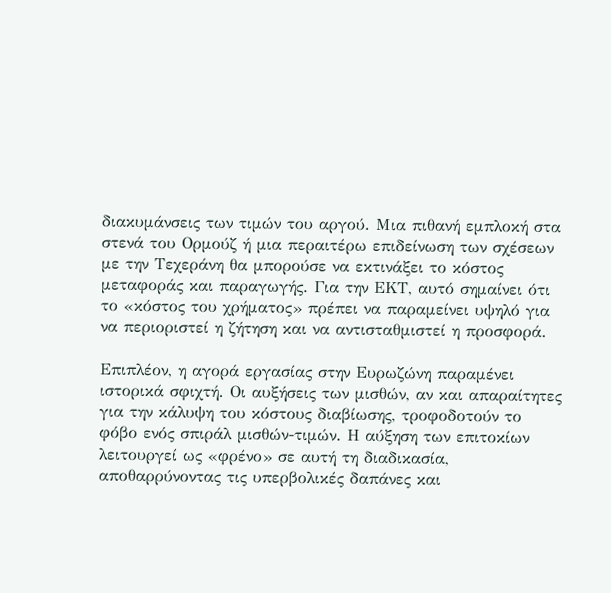διακυμάνσεις των τιμών του αργού. Μια πιθανή εμπλοκή στα στενά του Ορμούζ ή μια περαιτέρω επιδείνωση των σχέσεων με την Τεχεράνη θα μπορούσε να εκτινάξει το κόστος μεταφοράς και παραγωγής. Για την ΕΚΤ, αυτό σημαίνει ότι το «κόστος του χρήματος» πρέπει να παραμείνει υψηλό για να περιοριστεί η ζήτηση και να αντισταθμιστεί η προσφορά.

Επιπλέον, η αγορά εργασίας στην Ευρωζώνη παραμένει ιστορικά σφιχτή. Οι αυξήσεις των μισθών, αν και απαραίτητες για την κάλυψη του κόστους διαβίωσης, τροφοδοτούν το φόβο ενός σπιράλ μισθών-τιμών. Η αύξηση των επιτοκίων λειτουργεί ως «φρένο» σε αυτή τη διαδικασία, αποθαρρύνοντας τις υπερβολικές δαπάνες και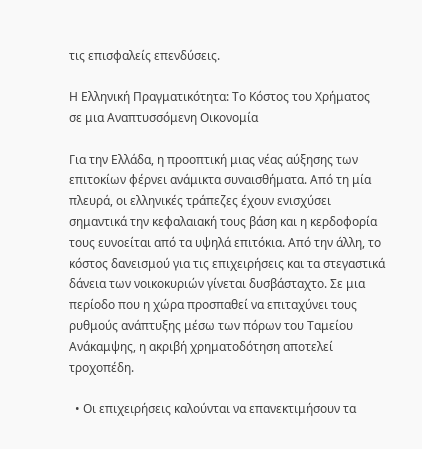τις επισφαλείς επενδύσεις.

Η Ελληνική Πραγματικότητα: Το Κόστος του Χρήματος σε μια Αναπτυσσόμενη Οικονομία

Για την Ελλάδα, η προοπτική μιας νέας αύξησης των επιτοκίων φέρνει ανάμικτα συναισθήματα. Από τη μία πλευρά, οι ελληνικές τράπεζες έχουν ενισχύσει σημαντικά την κεφαλαιακή τους βάση και η κερδοφορία τους ευνοείται από τα υψηλά επιτόκια. Από την άλλη, το κόστος δανεισμού για τις επιχειρήσεις και τα στεγαστικά δάνεια των νοικοκυριών γίνεται δυσβάσταχτο. Σε μια περίοδο που η χώρα προσπαθεί να επιταχύνει τους ρυθμούς ανάπτυξης μέσω των πόρων του Ταμείου Ανάκαμψης, η ακριβή χρηματοδότηση αποτελεί τροχοπέδη.

  • Οι επιχειρήσεις καλούνται να επανεκτιμήσουν τα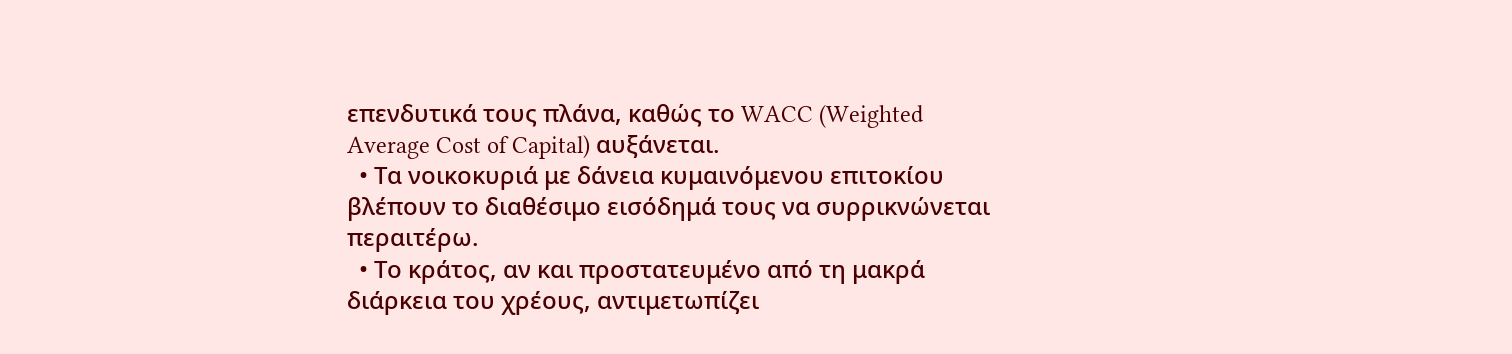επενδυτικά τους πλάνα, καθώς το WACC (Weighted Average Cost of Capital) αυξάνεται.
  • Τα νοικοκυριά με δάνεια κυμαινόμενου επιτοκίου βλέπουν το διαθέσιμο εισόδημά τους να συρρικνώνεται περαιτέρω.
  • Το κράτος, αν και προστατευμένο από τη μακρά διάρκεια του χρέους, αντιμετωπίζει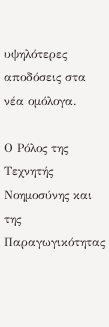υψηλότερες αποδόσεις στα νέα ομόλογα.

Ο Ρόλος της Τεχνητής Νοημοσύνης και της Παραγωγικότητας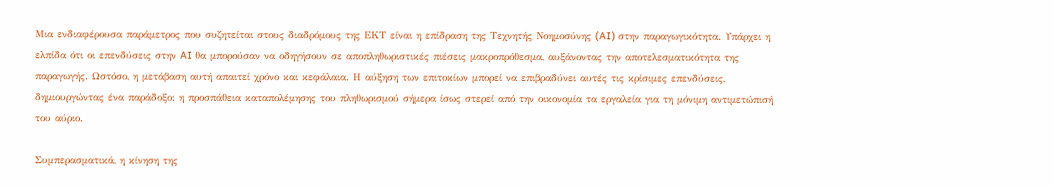Μια ενδιαφέρουσα παράμετρος που συζητείται στους διαδρόμους της ΕΚΤ είναι η επίδραση της Τεχνητής Νοημοσύνης (AI) στην παραγωγικότητα. Υπάρχει η ελπίδα ότι οι επενδύσεις στην AI θα μπορούσαν να οδηγήσουν σε αποπληθωριστικές πιέσεις μακροπρόθεσμα, αυξάνοντας την αποτελεσματικότητα της παραγωγής. Ωστόσο, η μετάβαση αυτή απαιτεί χρόνο και κεφάλαια. Η αύξηση των επιτοκίων μπορεί να επιβραδύνει αυτές τις κρίσιμες επενδύσεις, δημιουργώντας ένα παράδοξο: η προσπάθεια καταπολέμησης του πληθωρισμού σήμερα ίσως στερεί από την οικονομία τα εργαλεία για τη μόνιμη αντιμετώπισή του αύριο.

Συμπερασματικά, η κίνηση της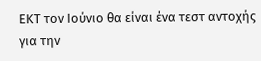ΕΚΤ τον Ιούνιο θα είναι ένα τεστ αντοχής για την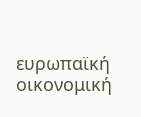ευρωπαϊκή οικονομική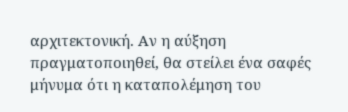αρχιτεκτονική. Αν η αύξηση πραγματοποιηθεί, θα στείλει ένα σαφές μήνυμα ότι η καταπολέμηση του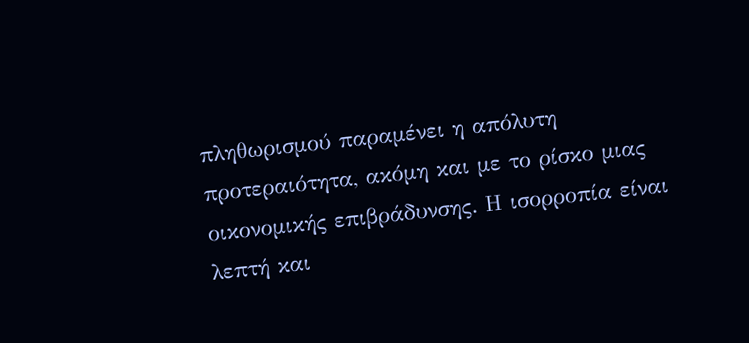πληθωρισμού παραμένει η απόλυτη προτεραιότητα, ακόμη και με το ρίσκο μιας οικονομικής επιβράδυνσης. Η ισορροπία είναι λεπτή και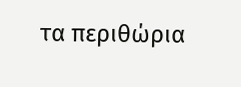τα περιθώρια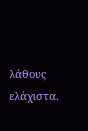λάθους ελάχιστα.